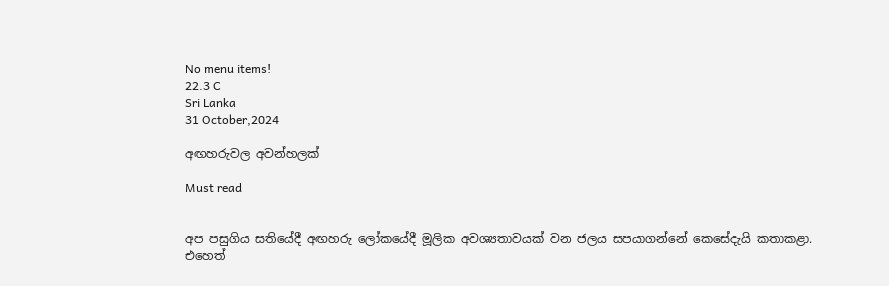No menu items!
22.3 C
Sri Lanka
31 October,2024

අඟහරුවල අවන්හලක්

Must read


අප පසුගිය සතියේදී අඟහරු ලෝකයේදී මූලික අවශ්‍යතාවයක් වන ජලය සපයාගන්නේ කෙසේදැයි කතාකළා. එහෙත්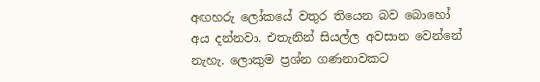අඟහරු ලෝකයේ වතුර තියෙන බව බොහෝ අය දන්නවා. එතැනින් සියල්ල අවසාන වෙන්නේ නැහැ. ලොකුම ප්‍රශ්න ගණනාවකට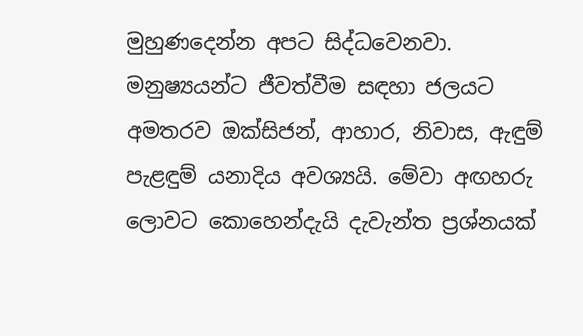මුහුණදෙන්න අපට සිද්ධවෙනවා. මනුෂ්‍යයන්ට ජීවත්වීම සඳහා ජලයට අමතරව ඔක්සිජන්, ආහාර, නිවාස, ඇඳුම් පැළඳුම් යනාදිය අවශ්‍යයි. මේවා අඟහරු ලොවට කොහෙන්දැයි දැවැන්ත ප්‍රශ්නයක්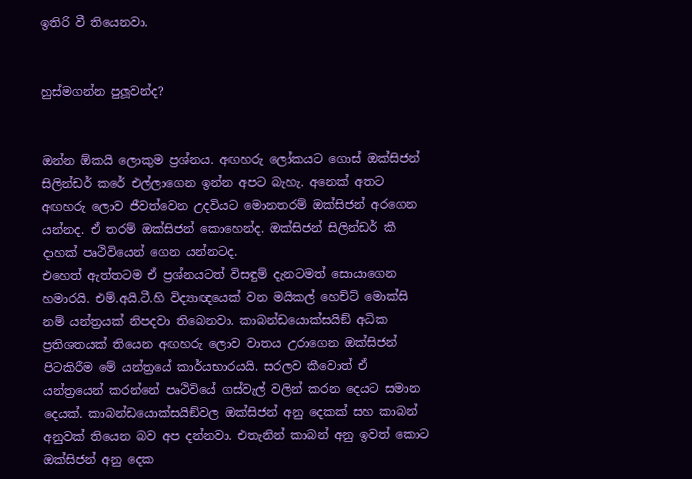ඉතිරි වී තියෙනවා.


හුස්මගන්න පුලූවන්ද?


ඔන්න ඕකයි ලොකුම ප්‍රශ්නය. අඟහරු ලෝකයට ගොස් ඔක්සිජන් සිලින්ඩර් කරේ එල්ලාගෙන ඉන්න අපට බැහැ. අනෙක් අතට අඟහරු ලොව ජීවත්වෙන උදවියට මොනතරම් ඔක්සිජන් අරගෙන යන්නද. ඒ තරම් ඔක්සිජන් කොහෙන්ද. ඔක්සිජන් සිලින්ඩර් කී දාහක් පෘථිවියෙන් ගෙන යන්නටද.
එහෙත් ඇත්තටම ඒ ප්‍රශ්නයටත් විසඳුම් දැනටමත් සොයාගෙන හමාරයි. එම්.අයි.ටී.හි විද්‍යාඥයෙක් වන මයිකල් හෙච්ට් මොක්සි නම් යන්ත්‍රයක් නිපදවා තිබෙනවා. කාබන්ඩයොක්සයිඞ් අධික ප්‍රතිශතයක් තියෙන අඟහරු ලොව වාතය උරාගෙන ඔක්සිජන් පිටකිරීම මේ යන්ත්‍රයේ කාර්යභාරයයි. සරලව කීවොත් ඒ යන්ත්‍රයෙන් කරන්නේ පෘථිවියේ ගස්වැල් වලින් කරන දෙයට සමාන දෙයක්. කාබන්ඩයොක්සයිඞ්වල ඔක්සිජන් අනු දෙකක් සහ කාබන් අනුවක් තියෙන බව අප දන්නවා. එතැනින් කාබන් අනු ඉවත් කොට ඔක්සිජන් අනු දෙක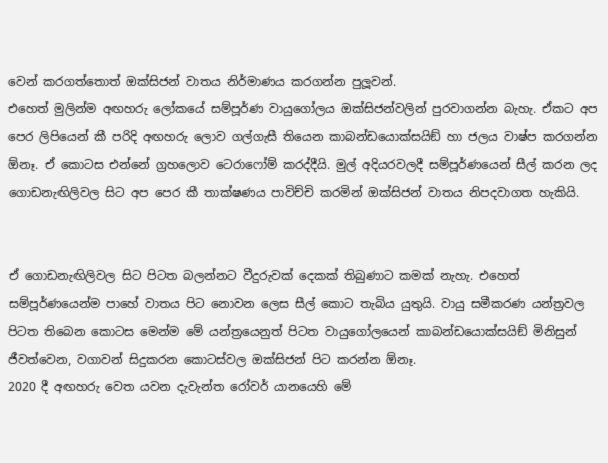වෙන් කරගත්තොත් ඔක්සිජන් වාතය නිර්මාණය කරගන්න පුලූවන්.
එහෙත් මුලින්ම අඟහරු ලෝකයේ සම්පූර්ණ වායුගෝලය ඔක්සිජන්වලින් පුරවාගන්න බැහැ. ඒකට අප පෙර ලිපියෙන් කී පරිදි අඟහරු ලොව ගල්ගැසී තියෙන කාබන්ඩයොක්සයිඞ් හා ජලය වාෂ්ප කරගන්න ඕනෑ. ඒ කොටස එන්නේ ග්‍රහලොව ටෙරාෆෝම් කරද්දීයි. මුල් අදියරවලදී සම්පූර්ණයෙන් සීල් කරන ලද ගොඩනැඟිලිවල සිට අප පෙර කී තාක්ෂණය පාවිච්චි කරමින් ඔක්සිජන් වාතය නිපදවාගත හැකියි.


ඒ ගොඩනැඟිලිවල සිට පිටත බලන්නට වීදුරුවක් දෙකක් තිබුණාට කමක් නැහැ. එහෙත් සම්පූර්ණයෙන්ම පාහේ වාතය පිට නොවන ලෙස සීල් කොට තැබිය යුතුයි. වායු සමීකරණ යන්ත්‍රවල පිටත තිබෙන කොටස මෙන්ම මේ යන්ත්‍රයෙනුත් පිටත වායුගෝලයෙන් කාබන්ඩයොක්සයිඞ් මිනිසුන් ජීවත්වෙන, වගාවන් සිදුකරන කොටස්වල ඔක්සිජන් පිට කරන්න ඕනෑ.
2020 දී අඟහරු වෙත යවන දැවැන්ත රෝවර් යානයෙහි මේ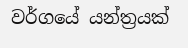වර්ගයේ යන්ත්‍රයක්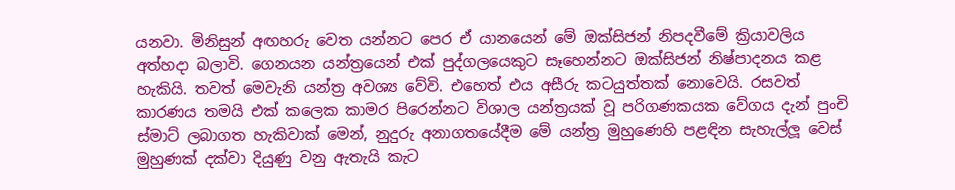යනවා. මිනිසුන් අඟහරු වෙත යන්නට පෙර ඒ යානයෙන් මේ ඔක්සිජන් නිපදවීමේ ක්‍රියාවලිය අත්හදා බලාවි. ගෙනයන යන්ත්‍රයෙන් එක් පුද්ගලයෙකුට සෑහෙන්නට ඔක්සිජන් නිෂ්පාදනය කළ හැකියි. තවත් මෙවැනි යන්ත්‍ර අවශ්‍ය වේවි. එහෙත් එය අසීරු කටයුත්තක් නොවෙයි. රසවත් කාරණය තමයි එක් කලෙක කාමර පිරෙන්නට විශාල යන්ත්‍රයක් වූ පරිගණකයක වේගය දැන් පුංචි ස්මාට් ලබාගත හැකිවාක් මෙන්, නුදුරු අනාගතයේදීම මේ යන්ත්‍ර මුහුණෙහි පළඳින සැහැල්ලූ වෙස් මුහුණක් දක්වා දියුණු වනු ඇතැයි කැට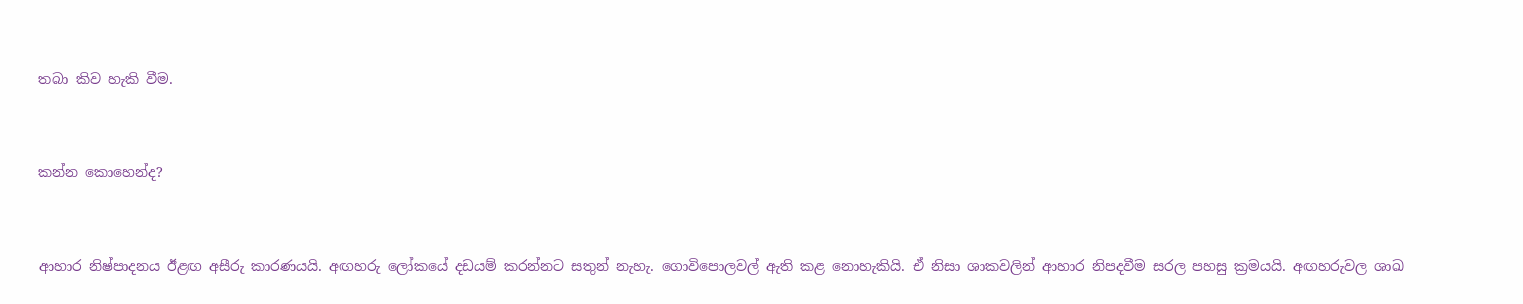තබා කිව හැකි වීම.


කන්න කොහෙන්ද?


ආහාර නිෂ්පාදනය ඊළඟ අසීරු කාරණයයි. අඟහරු ලෝකයේ දඩයම් කරන්නට සතුන් නැහැ. ගොවිපොලවල් ඇති කළ නොහැකියි. ඒ නිසා ශාකවලින් ආහාර නිපදවීම සරල පහසු ක්‍රමයයි. අඟහරුවල ශාඛ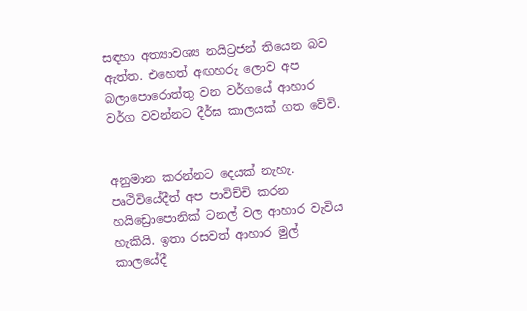සඳහා අත්‍යාවශ්‍ය නයිට්‍රජන් තියෙන බව ඇත්ත. එහෙත් අඟහරු ලොව අප බලාපොරොත්තු වන වර්ගයේ ආහාර වර්ග වවන්නට දීර්ඝ කාලයක් ගත වේවි.


අනුමාන කරන්නට දෙයක් නැහැ. පෘථිවියේදීත් අප පාවිච්චි කරන හයිඩ්‍රොපොනික් ටනල් වල ආහාර වැවිය හැකියි. ඉතා රසවත් ආහාර මුල් කාලයේදී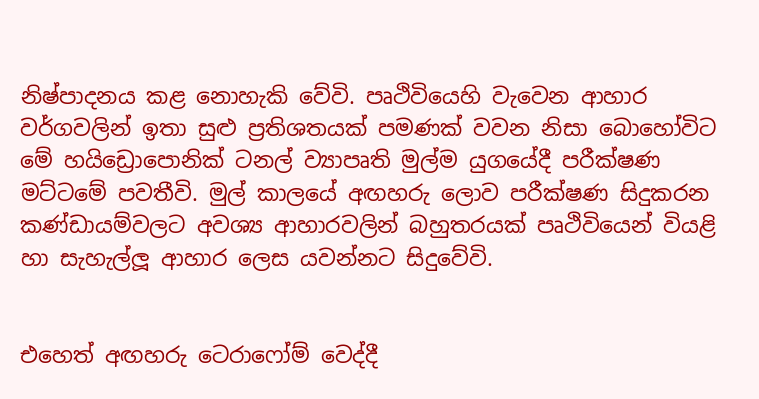නිෂ්පාදනය කළ නොහැකි වේවි. පෘථිවියෙහි වැවෙන ආහාර වර්ගවලින් ඉතා සුළු ප්‍රතිශතයක් පමණක් වවන නිසා බොහෝවිට මේ හයිඩ්‍රොපොනික් ටනල් ව්‍යාපෘති මුල්ම යුගයේදී පරීක්ෂණ මට්ටමේ පවතීවි. මුල් කාලයේ අඟහරු ලොව පරීක්ෂණ සිදුකරන කණ්ඩායම්වලට අවශ්‍ය ආහාරවලින් බහුතරයක් පෘථිවියෙන් වියළි හා සැහැල්ලූ ආහාර ලෙස යවන්නට සිදුවේවි.


එහෙත් අඟහරු ටෙරාෆෝම් වෙද්දී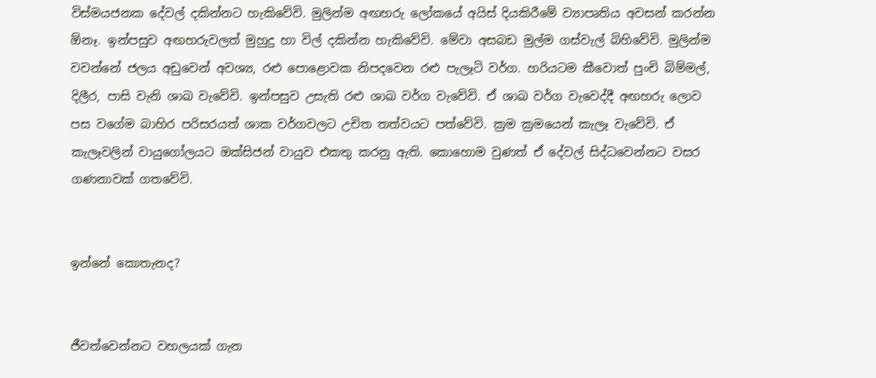විස්මයජනක දේවල් දකින්නට හැකිවේවි. මුලින්ම අඟහරු ලෝකයේ අයිස් දියකිරීමේ ව්‍යාපෘතිය අවසන් කරන්න ඕනෑ. ඉන්පසුව අඟහරුවලත් මුහුදු හා විල් දකින්න හැකිවේවි. මේවා අසබඩ මුල්ම ගස්වැල් බිහිවේවි. මුලින්ම වවන්නේ ජලය අඩුවෙන් අවශ්‍ය, රළු පොළොවක නිපදවෙන රළු පැලෑටි වර්ග. හරියටම කීවොත් පුංචි බිම්මල්, දිලීර, පාසි වැනි ශාඛ වැවේවි. ඉන්පසුව උසැති රළු ශාඛ වර්ග වැවේවි. ඒ ශාඛ වර්ග වැවෙද්දී අඟහරු ලොව පස වගේම බාහිර පරිසරයත් ශාක වර්ගවලට උචිත තත්වයට පත්වේවි. ක්‍රම ක්‍රමයෙන් කැලෑ වැවේවි. ඒ කැලෑවලින් වායුගෝලයට ඔක්සිජන් වායුව එකතු කරනු ඇති. කොහොම වුණත් ඒ දේවල් සිද්ධවෙන්නට වසර ගණනාවක් ගතවේවි.


ඉන්නේ කොතැනද?


ජීවත්වෙන්නට වහලයක් ගැන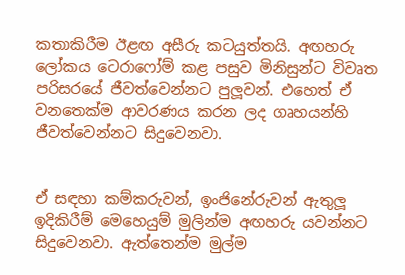කතාකිරීම ඊළඟ අසීරු කටයුත්තයි. අඟහරු ලෝකය ටෙරාෆෝම් කළ පසුව මිනිසුන්ට විවෘත පරිසරයේ ජීවත්වෙන්නට පුලූවන්. එහෙත් ඒ වනතෙක්ම ආවරණය කරන ලද ගෘහයන්හි ජීවත්වෙන්නට සිදුවෙනවා.


ඒ සඳහා කම්කරුවන්, ඉංජිනේරුවන් ඇතුලූ ඉදිකිරීම් මෙහෙයුම් මුලින්ම අඟහරු යවන්නට සිදුවෙනවා. ඇත්තෙන්ම මුල්ම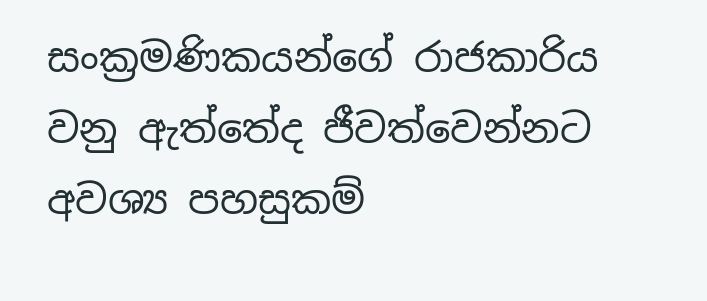සංක්‍රමණිකයන්ගේ රාජකාරිය වනු ඇත්තේද ජීවත්වෙන්නට අවශ්‍ය පහසුකම්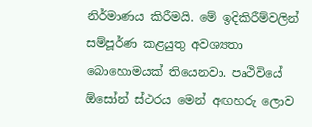නිර්මාණය කිරීමයි. මේ ඉදිකිරීම්වලින් සම්පූර්ණ කළයුතු අවශ්‍යතා බොහොමයක් තියෙනවා. පෘථිවියේ ඕසෝන් ස්ථරය මෙන් අඟහරු ලොව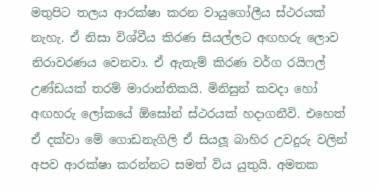මතුපිට තලය ආරක්ෂා කරන වායුගෝලීය ස්ථරයක් නැහැ. ඒ නිසා විශ්වීය කිරණ සියල්ලට අඟහරු ලොව නිරාවරණය වෙනවා. ඒ ඇතැම් කිරණ වර්ග රයිෆල් උණ්ඩයක් තරම් මාරාන්තිකයි. මිනිසුන් කවදා හෝ අඟහරු ලෝකයේ ඕසෝන් ස්ථරයක් හදාගනීවි. එහෙත් ඒ දක්වා මේ ගොඩනැගිලි ඒ සියලූ බාහිර උවදුරු වලින් අපව ආරක්ෂා කරන්නට සමත් විය යුතුයි. අමතක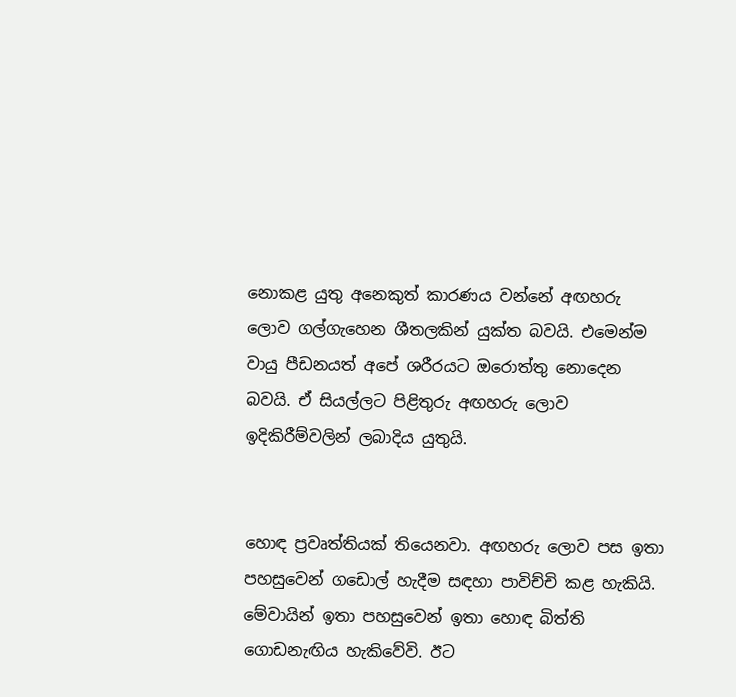නොකළ යුතු අනෙකුත් කාරණය වන්නේ අඟහරු ලොව ගල්ගැහෙන ශීතලකින් යුක්ත බවයි. එමෙන්ම වායු පීඩනයත් අපේ ශරීරයට ඔරොත්තු නොදෙන බවයි. ඒ සියල්ලට පිළිතුරු අඟහරු ලොව ඉදිකිරීම්වලින් ලබාදිය යුතුයි.


හොඳ ප්‍රවෘත්තියක් තියෙනවා. අඟහරු ලොව පස ඉතා පහසුවෙන් ගඩොල් හැදීම සඳහා පාවිච්චි කළ හැකියි. මේවායින් ඉතා පහසුවෙන් ඉතා හොඳ බිත්ති ගොඩනැඟිය හැකිවේවි. ඊට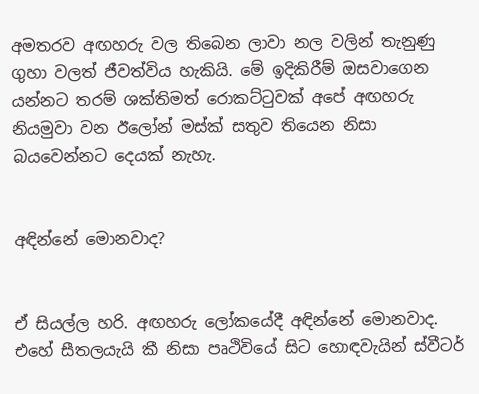අමතරව අඟහරු වල තිබෙන ලාවා නල වලින් තැනුණු ගුහා වලත් ජීවත්විය හැකියි. මේ ඉදිකිරීම් ඔසවාගෙන යන්නට තරම් ශක්තිමත් රොකට්ටුවක් අපේ අඟහරු නියමුවා වන ඊලෝන් මස්ක් සතුව තියෙන නිසා බයවෙන්නට දෙයක් නැහැ.


අඳින්නේ මොනවාද?


ඒ සියල්ල හරි. අඟහරු ලෝකයේදී අඳින්නේ මොනවාද. එහේ සීතලයැයි කී නිසා පෘථිවියේ සිට හොඳවැයින් ස්වීටර්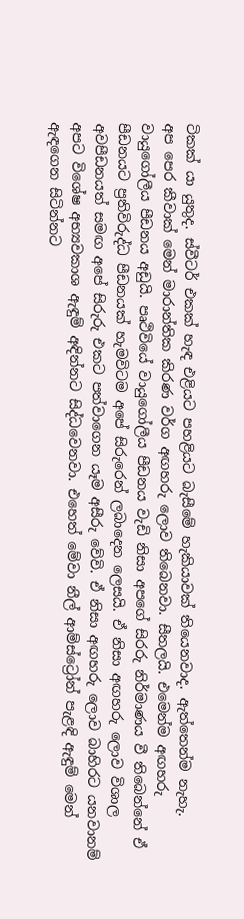ටිකක් යා යුතුද. ස්වීටර් එකක් හැඳ එළියට පහළියට බැසීමේ හැකියාවක් තියෙනවාද. ඇත්තෙන්ම නැහැ.
අප පෙර කීවාක් මෙන් මාරාන්තික කිරණ වර්ග අඟහරු ලොව තිබෙනවා. සීතලයි. එමෙන්ම අඟහරු වායුගෝලීය පීඩනය අඩුයි. පෘථිවියේ වායුගෝලීය පීඩනය වැඩි නිසා අපගේ සිරරු නිර්මාණය වී තිබෙන්නේ ඒ පීඩනයට ප්‍රතිවිරුද්ධ පීඩනයක් හැමවිටම අපේ සිරුරෙන් ලබාදෙන ලෙසයි. ඒ නිසා අඟහරු ලොව විශාල අවපීඩනයත් සමඟ අපේ සිරුරු එකට පත්වාගෙන යෑම අසීරු වේවි. ඒ නිසා අඟහරු ලොව බාහිරට යනවානම් අපට විශේෂ අභ්‍යවකාශ ඇඳුම් අඳින්නට සිද්ධවෙනවා. එහෙත් මේවා නීල් ආම්ස්ට්‍රෝන් පැළඳි ඇඳුම් මෙන් ඇඳගෙන සිටින්නට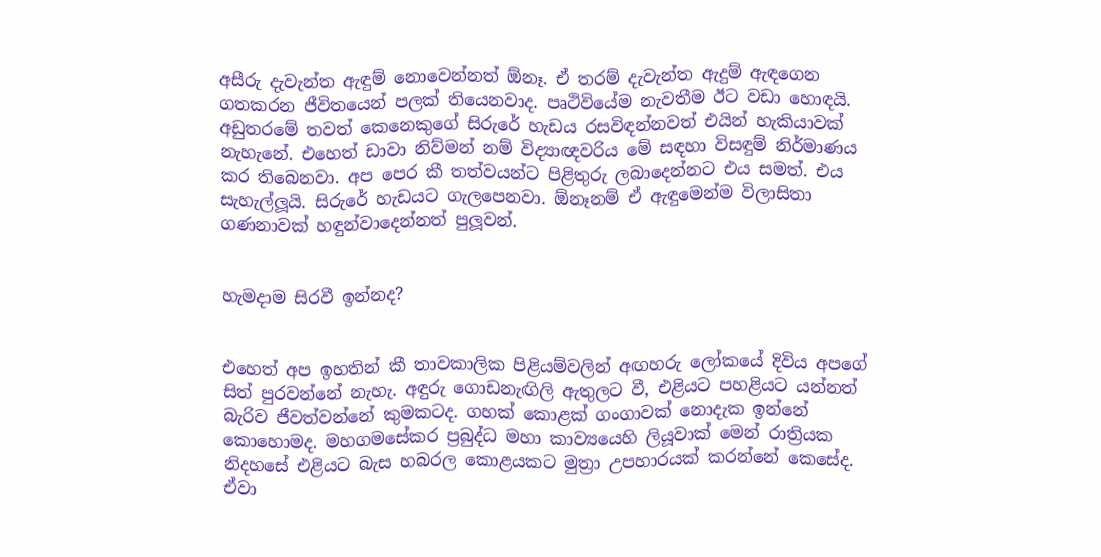අසීරු දැවැන්ත ඇඳුම් නොවෙන්නත් ඕනෑ. ඒ තරම් දැවැන්ත ඇදුම් ඇඳගෙන ගතකරන ජීවිතයෙන් පලක් තියෙනවාද. පෘථිවියේම නැවතීම ඊට වඩා හොඳයි. අඩුතරමේ තවත් කෙනෙකුගේ සිරුරේ හැඩය රසවිඳන්නවත් එයින් හැකියාවක් නැහැනේ. එහෙත් ඩාවා නිව්මන් නම් විද්‍යාඥවරිය මේ සඳහා විසඳුම් නිර්මාණය කර තිබෙනවා. අප පෙර කී තත්වයන්ට පිළිතුරු ලබාදෙන්නට එය සමත්. එය සැහැල්ලූයි. සිරුරේ හැඩයට ගැලපෙනවා. ඕනෑනම් ඒ ඇඳුමෙන්ම විලාසිතා ගණනාවක් හඳුන්වාදෙන්නත් පුලූවන්.


හැමදාම සිරවී ඉන්නද?


එහෙත් අප ඉහතින් කී තාවකාලික පිළියම්වලින් අඟහරු ලෝකයේ දිවිය අපගේ සිත් පුරවන්නේ නැහැ. අඳුරු ගොඩනැඟිලි ඇතුලට වී, එළියට පහළියට යන්නත් බැරිව ජීවත්වන්නේ කුමකටද. ගහක් කොළක් ගංගාවක් නොදැක ඉන්නේ කොහොමද. මහගමසේකර ප්‍රබුද්ධ මහා කාව්‍යයෙහි ලියූවාක් මෙන් රාත්‍රියක නිදහසේ එළියට බැස හබරල කොළයකට මුත්‍රා උපහාරයක් කරන්නේ කෙසේද. ඒවා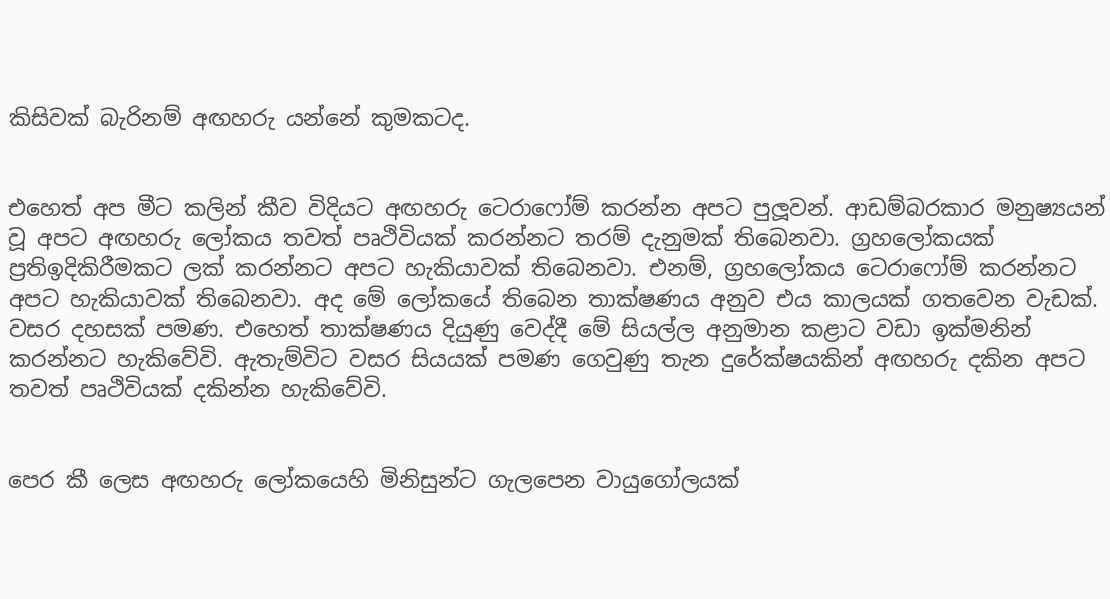කිසිවක් බැරිනම් අඟහරු යන්නේ කුමකටද.


එහෙත් අප මීට කලින් කීව විදියට අඟහරු ටෙරාෆෝම් කරන්න අපට පුලූවන්. ආඩම්බරකාර මනුෂ්‍යයන් වූ අපට අඟහරු ලෝකය තවත් පෘථිවියක් කරන්නට තරම් දැනුමක් තිබෙනවා. ග්‍රහලෝකයක් ප්‍රතිඉදිකිරීමකට ලක් කරන්නට අපට හැකියාවක් තිබෙනවා. එනම්, ග්‍රහලෝකය ටෙරාෆෝම් කරන්නට අපට හැකියාවක් තිබෙනවා. අද මේ ලෝකයේ තිබෙන තාක්ෂණය අනුව එය කාලයක් ගතවෙන වැඩක්. වසර දහසක් පමණ. එහෙත් තාක්ෂණය දියුණු වෙද්දී මේ සියල්ල අනුමාන කළාට වඩා ඉක්මනින් කරන්නට හැකිවේවි. ඇතැම්විට වසර සියයක් පමණ ගෙවුණු තැන දුරේක්ෂයකින් අඟහරු දකින අපට තවත් පෘථිවියක් දකින්න හැකිවේවි.


පෙර කී ලෙස අඟහරු ලෝකයෙහි මිනිසුන්ට ගැලපෙන වායුගෝලයක්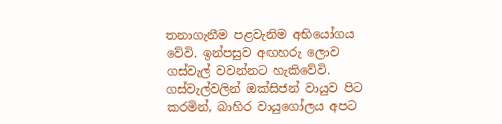තනාගැනීම පළවැනිම අභියෝගය වේවි. ඉන්පසුව අඟහරු ලොව ගස්වැල් වවන්නට හැකිවේවි. ගස්වැල්වලින් ඔක්සිජන් වායුව පිට කරමින්, බාහිර වායුගෝලය අපට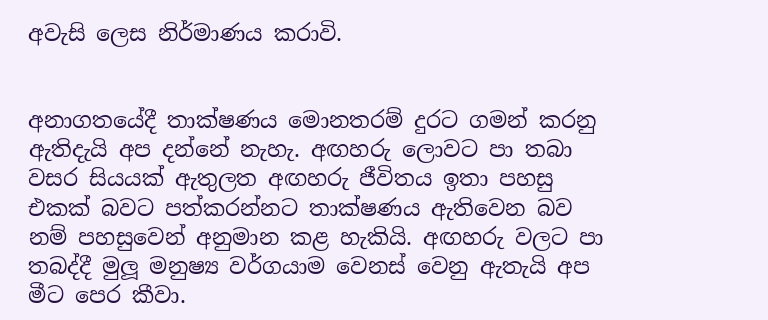අවැසි ලෙස නිර්මාණය කරාවි.


අනාගතයේදී තාක්ෂණය මොනතරම් දුරට ගමන් කරනු ඇතිදැයි අප දන්නේ නැහැ. අඟහරු ලොවට පා තබා වසර සියයක් ඇතුලත අඟහරු ජීවිතය ඉතා පහසු එකක් බවට පත්කරන්නට තාක්ෂණය ඇතිවෙන බව නම් පහසුවෙන් අනුමාන කළ හැකියි. අඟහරු වලට පා තබද්දී මුලූ මනුෂ්‍ය වර්ගයාම වෙනස් වෙනු ඇතැයි අප මීට පෙර කීවා.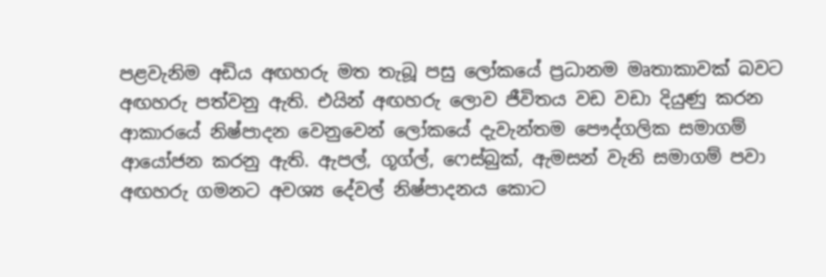පළවැනිම අඩිය අඟහරු මත තැබූ පසු ලෝකයේ ප්‍රධානම මෘතාකාවක් බවට අඟහරු පත්වනු ඇති. එයින් අඟහරු ලොව ජීවිතය වඩ වඩා දියුණු කරන ආකාරයේ නිෂ්පාදන වෙනුවෙන් ලෝකයේ දැවැන්තම පෞද්ගලික සමාගම් ආයෝජන කරනු ඇති. ඇපල්, ගූග්ල්, ෆෙස්බුක්, ඇමසන් වැනි සමාගම් පවා අඟහරු ගමනට අවශ්‍ය දේවල් නිෂ්පාදනය කොට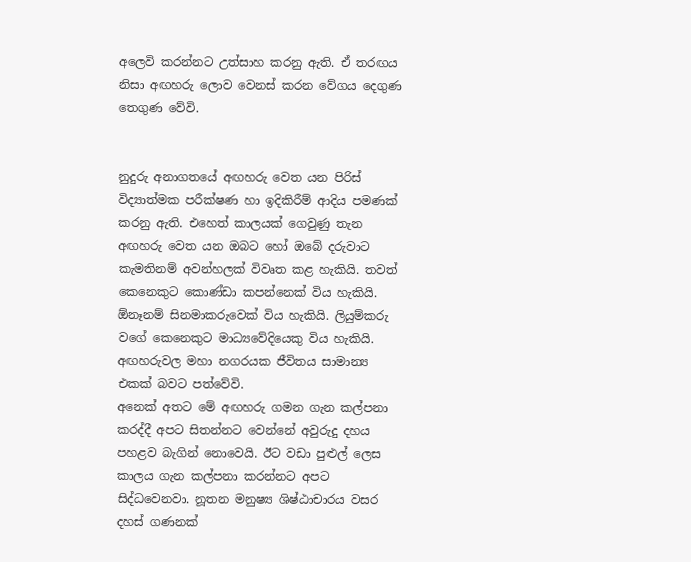අලෙවි කරන්නට උත්සාහ කරනු ඇති. ඒ තරඟය නිසා අඟහරු ලොව වෙනස් කරන වේගය දෙගුණ තෙගුණ වේවි.


නුදුරු අනාගතයේ අඟහරු වෙත යන පිරිස් විද්‍යාත්මක පරීක්ෂණ හා ඉදිකිරීම් ආදිය පමණක් කරනු ඇති. එහෙත් කාලයක් ගෙවුණු තැන අඟහරු වෙත යන ඔබට හෝ ඔබේ දරුවාට කැමතිනම් අවන්හලක් විවෘත කළ හැකියි. තවත් කෙනෙකුට කොණ්ඩා කපන්නෙක් විය හැකියි. ඕනෑනම් සිනමාකරුවෙක් විය හැකියි. ලියුම්කරු වගේ කෙනෙකුට මාධ්‍යවේදියෙකු විය හැකියි. අඟහරුවල මහා නගරයක ජීවිතය සාමාන්‍ය එකක් බවට පත්වේවි.
අනෙක් අතට මේ අඟහරු ගමන ගැන කල්පනා කරද්දී අපට සිතන්නට වෙන්නේ අවුරුදු දහය පහළව බැගින් නොවෙයි. ඊට වඩා පුළුල් ලෙස කාලය ගැන කල්පනා කරන්නට අපට සිද්ධවෙනවා. නූතන මනුෂ්‍ය ශිෂ්ඨාචාරය වසර දහස් ගණනක්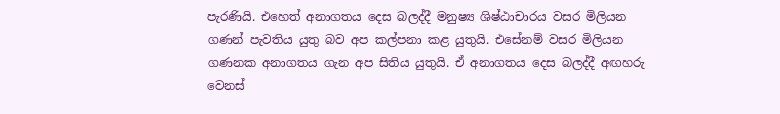පැරණියි. එහෙත් අනාගතය දෙස බලද්දී මනුෂ්‍ය ශිෂ්ඨාචාරය වසර මිලියන ගණන් පැවතිය යුතු බව අප කල්පනා කළ යුතුයි. එසේනම් වසර මිලියන ගණනක අනාගතය ගැන අප සිතිය යුතුයි. ඒ අනාගතය දෙස බලද්දී අඟහරු වෙනස්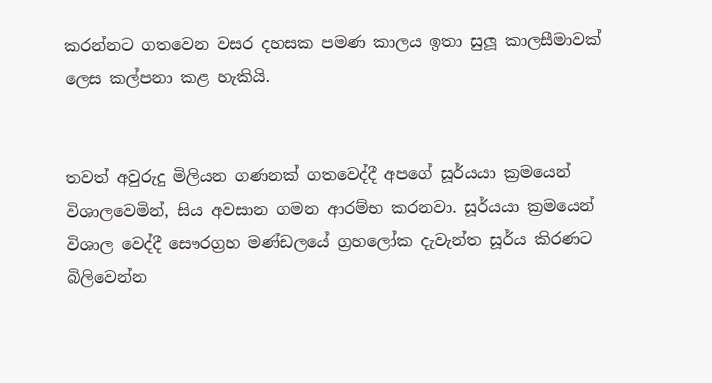කරන්නට ගතවෙන වසර දහසක පමණ කාලය ඉතා සුලූ කාලසීමාවක් ලෙස කල්පනා කළ හැකියි.


තවත් අවුරුදු මිලියන ගණනක් ගතවෙද්දී අපගේ සූර්යයා ක්‍රමයෙන් විශාලවෙමින්, සිය අවසාන ගමන ආරම්භ කරනවා. සූර්යයා ක්‍රමයෙන් විශාල වෙද්දී සෞරග්‍රහ මණ්ඩලයේ ග්‍රහලෝක දැවැන්ත සූර්ය කිරණට බිලිවෙන්න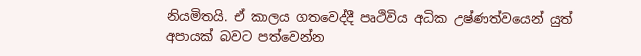නියමිතයි. ඒ කාලය ගතවෙද්දී පෘථිවිය අධික උෂ්ණත්වයෙන් යුත් අපායක් බවට පත්වෙන්න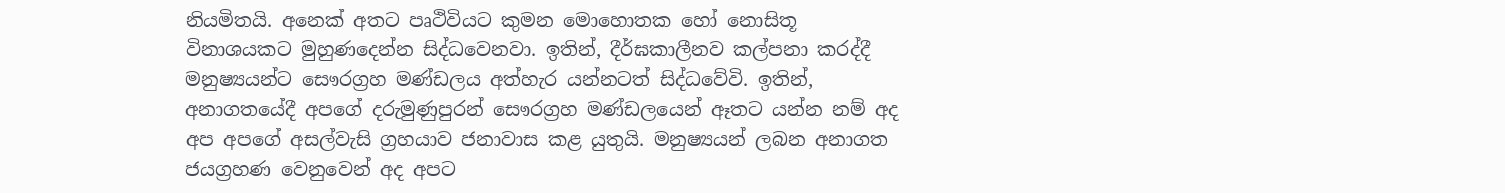නියමිතයි. අනෙක් අතට පෘථිවියට කුමන මොහොතක හෝ නොසිතූ විනාශයකට මුහුණදෙන්න සිද්ධවෙනවා. ඉතින්, දීර්ඝකාලීනව කල්පනා කරද්දී මනුෂ්‍යයන්ට සෞරග්‍රහ මණ්ඩලය අත්හැර යන්නටත් සිද්ධවේවි. ඉතින්, අනාගතයේදී අපගේ දරුමුණුපුරන් සෞරග්‍රහ මණ්ඩලයෙන් ඈතට යන්න නම් අද අප අපගේ අසල්වැසි ග්‍රහයාව ජනාවාස කළ යුතුයි. මනුෂ්‍යයන් ලබන අනාගත ජයග්‍රහණ වෙනුවෙන් අද අපට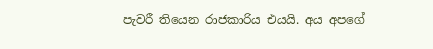පැවරී තියෙන රාජකාරිය එයයි. අය අපගේ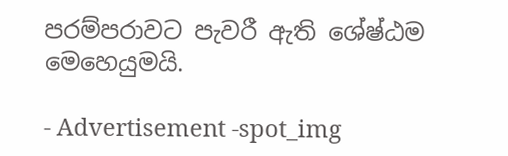පරම්පරාවට පැවරී ඇති ශේෂ්ඨම මෙහෙයුමයි.

- Advertisement -spot_img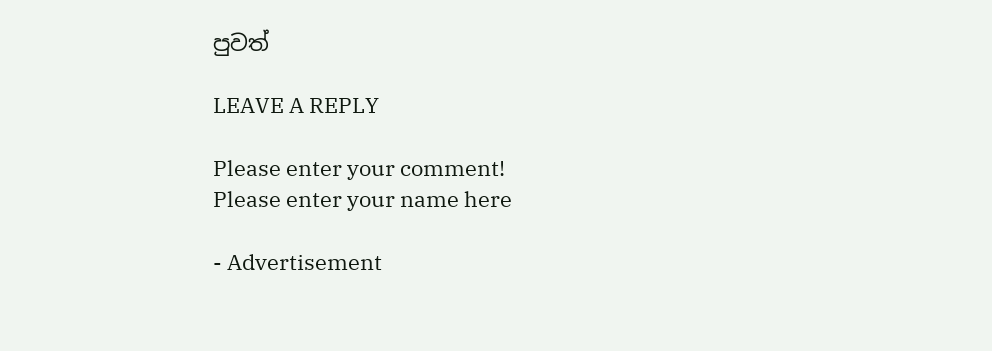පුවත්

LEAVE A REPLY

Please enter your comment!
Please enter your name here

- Advertisement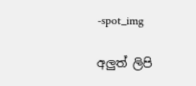-spot_img

අලුත් ලිපි